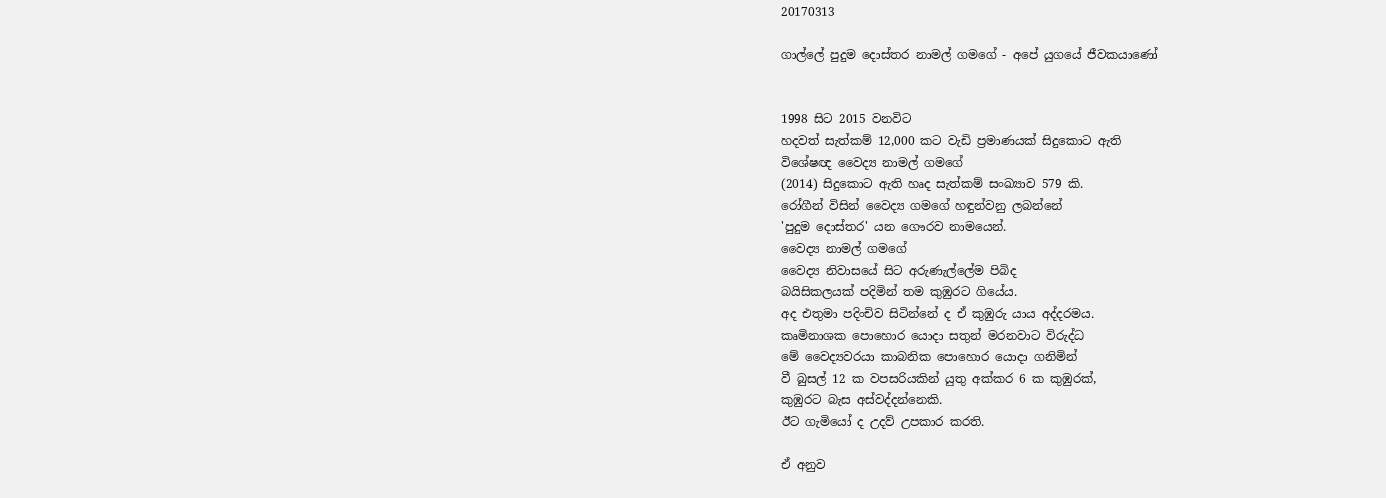20170313

ගාල්ලේ පුදුම දොස්තර නාමල් ගමගේ - අපේ යුගයේ ජීවකයාණෝ


1998 සිට 2015 වනවිට
හදවත් සැත්කම් 12,000 කට වැඩි ප්‍රමාණයක් සිදුකොට ඇති
විශේෂඥ වෛද්‍ය නාමල් ගමගේ
(2014) සිදුකොට ඇති හෘද සැත්කම් සංඛ්‍යාව 579 කි.
රෝගීන් විසින් වෛද්‍ය ගමගේ හඳුන්වනු ලබන්නේ
'පුදුම දොස්තර' යන ගෞරව නාමයෙන්.
වෛද්‍ය නාමල් ගමගේ
වෛද්‍ය නිවාසයේ සිට අරුණැල්ලේම පිබිද
බයිසිකලයක් පදිමින් තම කුඹුරට ගියේය.
අද එතුමා පදිංචිව සිටින්නේ ද ඒ කුඹුරු යාය අද්දරමය.
කෘමිනාශක පොහොර යොදා සතුන් මරනවාට විරුද්ධ
මේ වෛද්‍යවරයා කාබනික පොහොර යොදා ගනිමින්
වී බුසල් 12 ක වපසරියකින් යුතු අක්කර 6 ක කුඹුරක්,
කුඹුරට බැස අස්වද්දන්නෙකි.
ඊට ගැමියෝ ද උදව් උපකාර කරති.

ඒ අනුව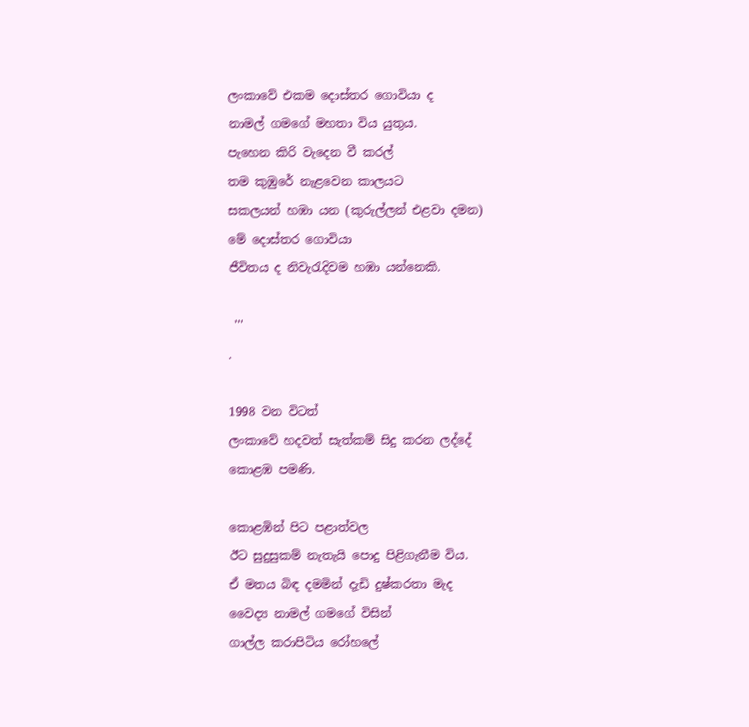ලංකාවේ එකම දොස්තර ගොවියා ද
නාමල් ගමගේ මහතා විය යුතුය.
පැහෙන කිරි වැදෙන වී කරල්
තම කුඹුරේ නැළවෙන කාලයට
සකලයන් හඹා යන (කුරුල්ලන් එළවා දමන)
මේ දොස්තර ගොවියා
ජීවිතය ද නිවැරැදිවම හඹා යන්නෙකි.

 '''
.

1998 වන විටත්
ලංකාවේ හදවත් සැත්කම් සිදු කරන ලද්දේ
කොළඹ පමණි.

කොළඹින් පිට පළාත්වල
ඊට සුදුසුකම් නැතැයි පොදු පිළිගැනීම විය.
ඒ මතය බිඳ දමමින් දැඩි දුෂ්කරතා මැද
වෛද්‍ය නාමල් ගමගේ විසින්
ගාල්ල කරාපිටිය රෝහලේ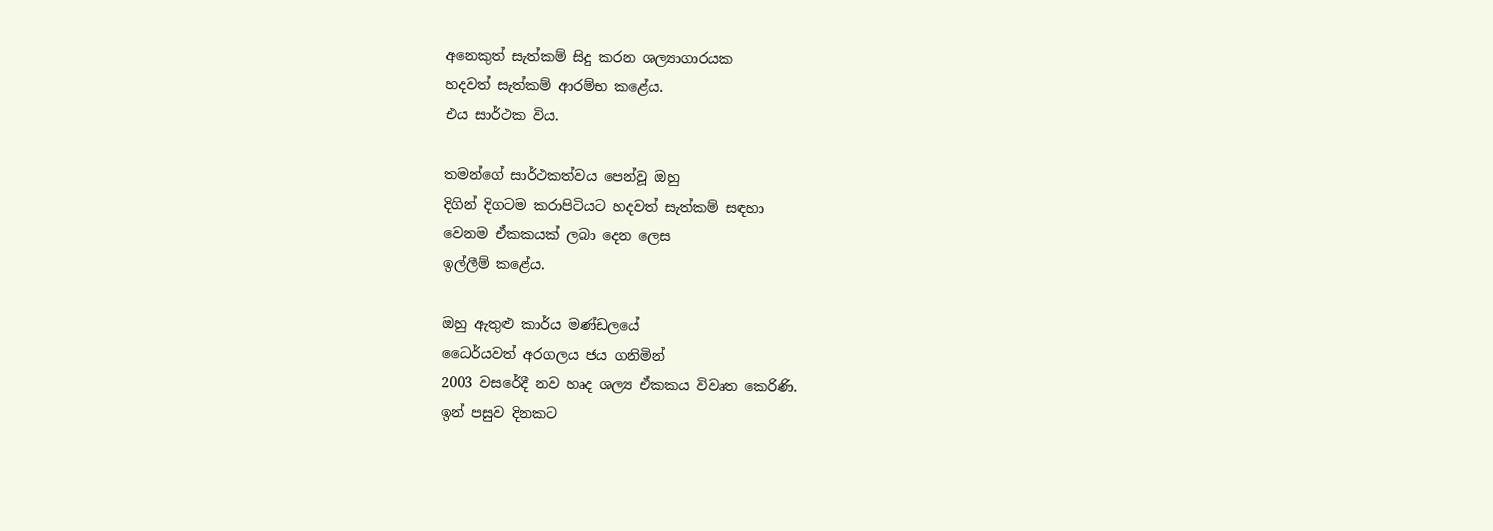අනෙකුත් සැත්කම් සිදු කරන ශල්‍යාගාරයක
හදවත් සැත්කම් ආරම්භ කළේය.
එය සාර්ථක විය.

තමන්ගේ සාර්ථකත්වය පෙන්වූ ඔහු
දිගින් දිගටම කරාපිටියට හදවත් සැත්කම් සඳහා
වෙනම ඒකකයක් ලබා දෙන ලෙස
ඉල්ලීම් කළේය.

ඔහු ඇතුළු කාර්ය මණ්ඩලයේ
ධෛර්යවත් අරගලය ජය ගනිමින්
2003 වසරේදී නව හෘද ශල්‍ය ඒකකය විවෘත කෙරිණි.
ඉන් පසුව දිනකට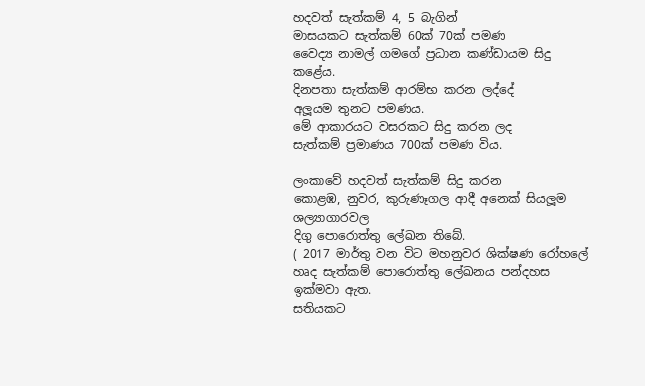හදවත් සැත්කම් 4, 5 බැගින්
මාසයකට සැත්කම් 60ක් 70ක් පමණ
වෛද්‍ය නාමල් ගමගේ ප්‍රධාන කණ්ඩායම සිදු කළේය.
දිනපතා සැත්කම් ආරම්භ කරන ලද්දේ
අලූයම තුනට පමණය.
මේ ආකාරයට වසරකට සිදු කරන ලද
සැත්කම් ප්‍රමාණය 700ක් පමණ විය.

ලංකාවේ හදවත් සැත්කම් සිදු කරන
කොළඹ, නුවර, කුරුණෑගල ආදී අනෙක් සියලූම ශල්‍යාගාරවල
දිගු පොරොත්තු ලේඛන තිබේ.
( 2017 මාර්තු වන විට මහනුවර ශික්ෂණ රෝහලේ
හෘද සැත්කම් පොරොත්තු ලේඛනය පන්දහස ඉක්මවා ඇත.
සතියකට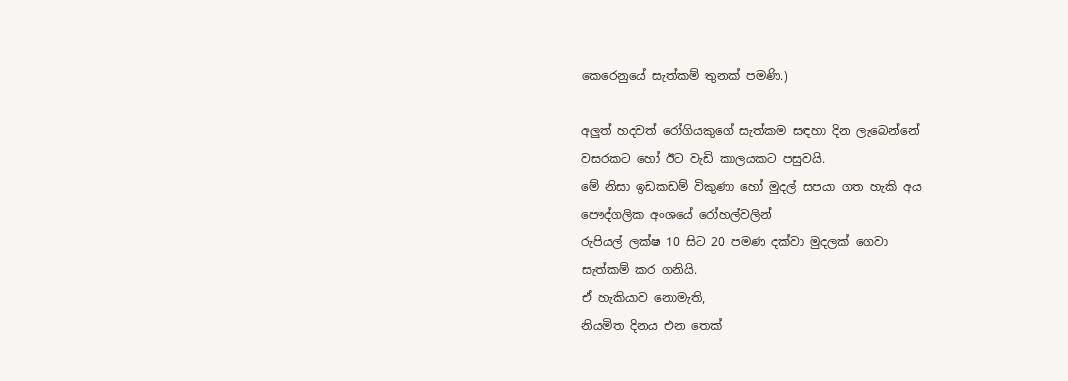කෙරෙනුයේ සැත්කම් තුනක් පමණි.)

අලුත් හදවත් රෝගියකුගේ සැත්කම සඳහා දින ලැබෙන්නේ
වසරකට හෝ ඊට වැඩි කාලයකට පසුවයි.
මේ නිසා ඉඩකඩම් විකුණා හෝ මුදල් සපයා ගත හැකි අය
පෞද්ගලික අංශයේ රෝහල්වලින්
රුපියල් ලක්ෂ 10 සිට 20 පමණ දක්වා මුදලක් ගෙවා
සැත්කම් කර ගනියි.
ඒ හැකියාව නොමැති,
නියමිත දිනය එන තෙක්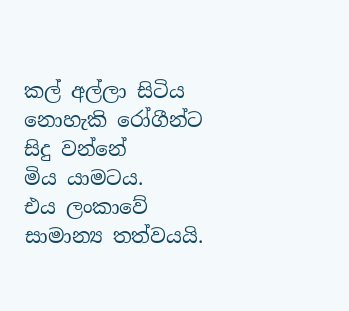කල් අල්ලා සිටිය නොහැකි රෝගීන්ට සිදු වන්නේ
මිය යාමටය.
එය ලංකාවේ සාමාන්‍ය තත්වයයි.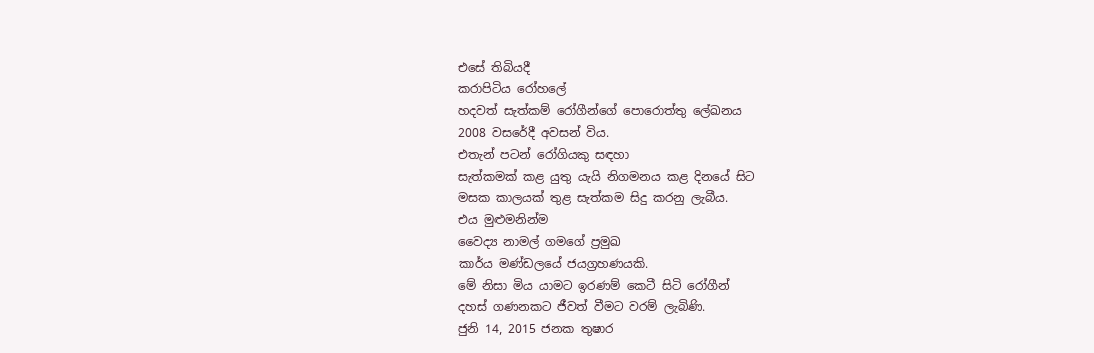එසේ තිබියදී
කරාපිටිය රෝහලේ
හදවත් සැත්කම් රෝගීන්ගේ පොරොත්තු ලේඛනය
2008 වසරේදී අවසන් විය.
එතැන් පටන් රෝගියකු සඳහා
සැත්කමක් කළ යුතු යැයි නිගමනය කළ දිනයේ සිට
මසක කාලයක් තුළ සැත්කම සිදු කරනු ලැබීය.
එය මුළුමනින්ම
වෛද්‍ය නාමල් ගමගේ ප්‍රමුඛ
කාර්ය මණ්ඩලයේ ජයග්‍රහණයකි.
මේ නිසා මිය යාමට ඉරණම් කෙටී සිටි රෝගීන්
දහස් ගණනකට ජීවත් වීමට වරම් ලැබිණි.
ජුනි 14, 2015 ජනක තුෂාර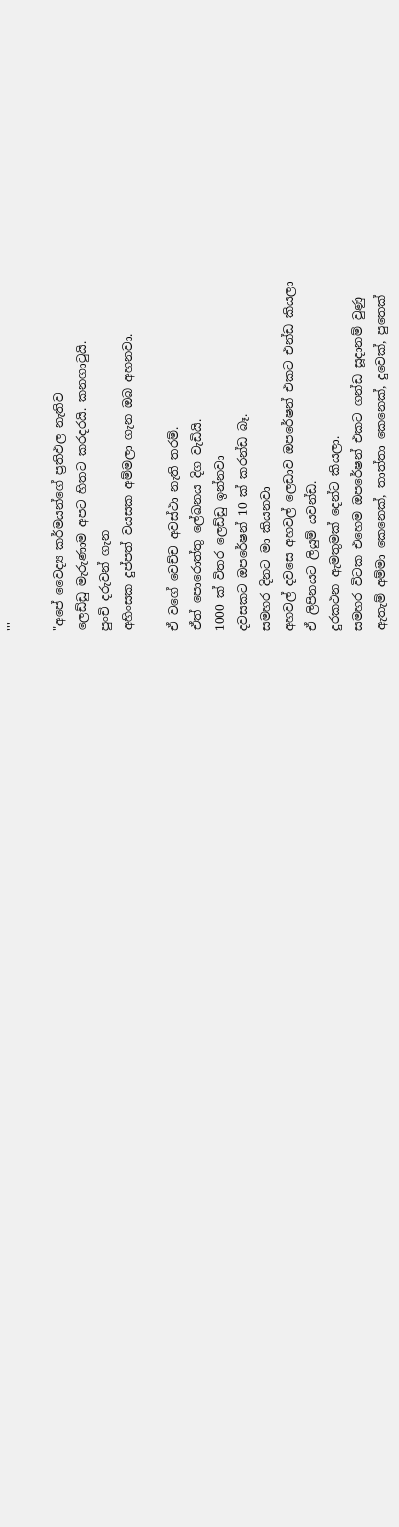'''

"අපේ වෛද්‍ය කර්ම‍යන්ගේ ප්‍රතිඵල නැතිව
ලෙඩ්ඩු මැරුණාම අපට හිතට කරදරයි. කනගාටුයි.
පුංචි දරුවන් ගැන
අහිංසක දුප්පත් වයසක අම්මලා ගැන ඔබ අහනවා.

ඒ වගේ වෙච්ච අවස්ථා නැති තරම්.
ඒත් පොරොත්තු ලේඛනය දිග වැඩියි.
1000 ක් විතර ලෙඩ්ඩු ඉන්නවා
දවසකට ඔපරේෂන් 10 ක් කරන්ඩ බෑ.
සමහර දිනට මා කියනවා
අහවල් දවසෙ අහවල් ලෙඩාව ඔපරේෂන් එකට එන්ඩ කියලා
ඒ ලිපිනයට ලියුම් යවන්ඩ.
දුරකථන ඇමතුමක් දෙන්ට කියලා.
සමහර විටක එහෙම ඔපරේෂන් එකට ගන්ඩ සූදානම් වුණු
ඇතැම් අම්මා කෙනෙක්, තාත්තා කෙනෙක්, දුවෙක්, පුතෙක්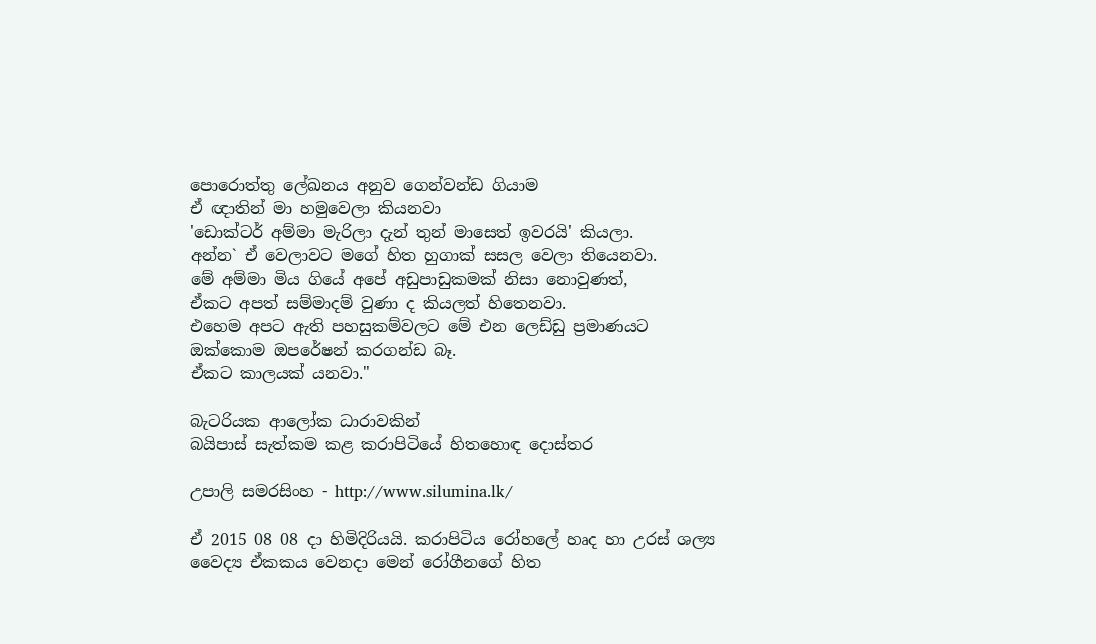පොරොත්තු ලේඛනය අනුව ගෙන්වන්ඩ ගියාම
ඒ ඥාතින් මා හමුවෙලා කියනවා
'ඩොක්ටර් අම්මා මැරිලා දැන් තුන් මාසෙත් ‍ඉවරයි' කියලා.
අන්න` ඒ වෙලාවට මගේ හිත හුගාක් සසල වෙලා තියෙනවා.
මේ අම්මා මිය ගියේ අපේ අඩුපාඩුකමක් නිසා නොවුණත්,
ඒකට අපත් සම්මාදම් වුණා ද කියලත් හිතෙනවා.
එහෙම අපට ඇති පහසුකම්වලට මේ එන ලෙඩ්ඩු ප්‍රමාණයට
ඔක්කොම ඔපරේෂන් කරගන්ඩ බෑ.
ඒකට කාලයක් යනවා."

බැටරියක ආලෝක ධාරාවකින්
බයිපාස් සැත්කම කළ කරාපිටියේ හිතහොඳ දොස්තර

උපාලි සමරසිංහ - http://www.silumina.lk/

ඒ 2015 08 08 දා හිමිදිරියයි. කරාපිටිය රෝහලේ හෘද හා උරස් ශල්‍ය වෛද්‍ය ඒකකය වෙනදා මෙන් රෝගීනගේ හිත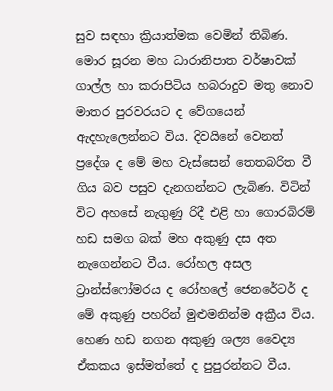සුව සඳහා ක්‍රියාත්මක වෙමින් තිබිණ. මොර සූරන මහ ධාරානිපාත වර්ෂාවක් ගාල්ල හා කරාපිටිය හබරාදුව මතු නොව මාතර පුරවරයට ද වේගයෙන් ඇදහැලෙන්නට විය. දිවයිනේ වෙනත් ප්‍රදේශ ද මේ මහ වැස්සෙන් තෙතබරිත වී ගිය බව පසුව දැනගන්නට ලැබිණ. විටින් විට අහසේ නැගුණු රිදී එළි හා ගොරබිරම් හඩ සමග බක් මහ අකුණු දස අත නැ‍ගෙන්නට වීය. රෝහල අසල ට්‍රාන්ස්ෆෝමරය ද රෝහලේ ජෙනරේටර් ද මේ අකුණු පහරින් මුළුමනින්ම අක්‍රීය විය. හෙණ හඩ නගන අකුණු ශල්‍ය වෛද්‍ය ඒකකය ඉස්මත්තේ ද පුපුරන්නට වීය.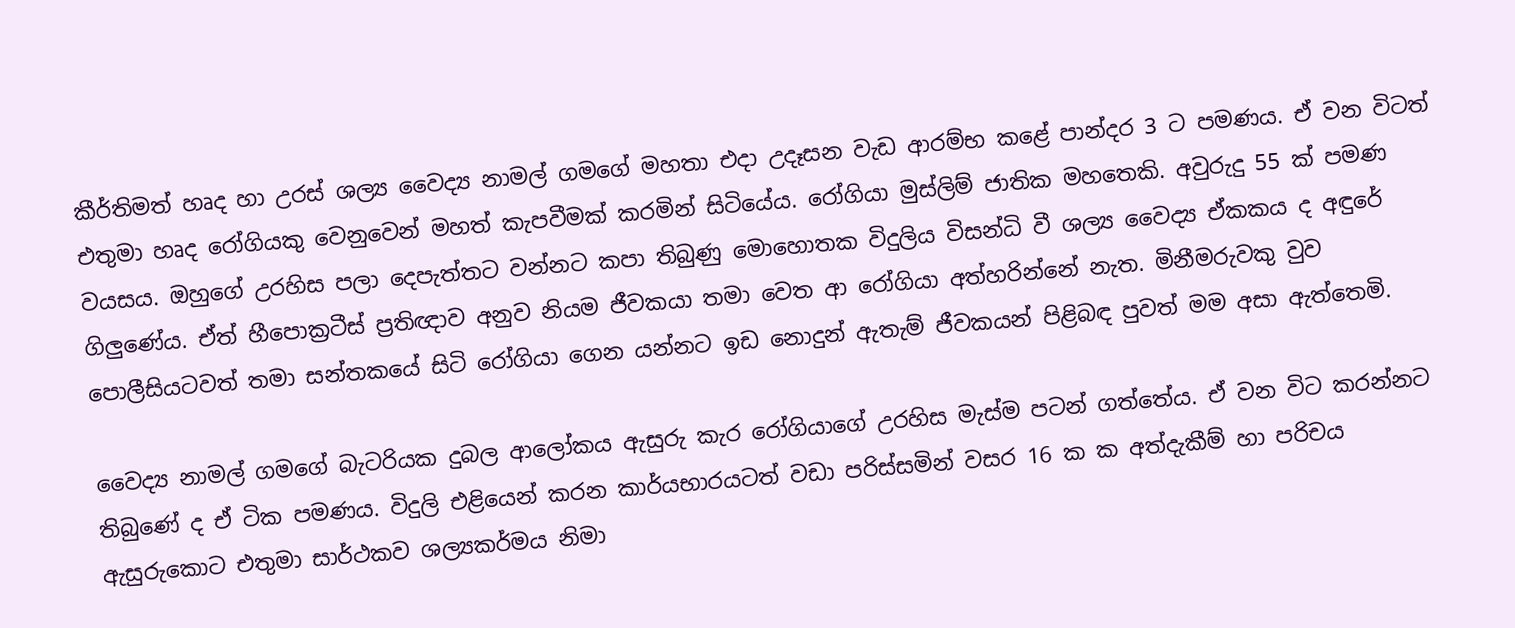කීර්තිමත් හෘද හා උරස් ශල්‍ය වෛද්‍ය නාමල් ගමගේ මහතා එදා උදෑසන වැඩ ආරම්භ කළේ පාන්දර 3 ට පමණය. ඒ වන විටත් එතුමා හෘද රෝගියකු වෙනුවෙන් මහත් කැපවීමක් කරමින් සිටියේය. රෝගියා මුස්ලිම් ජාතික මහතෙකි. අවුරුදු 55 ක් පමණ වයසය. ඔහුගේ උරහිස පලා දෙපැත්තට වන්නට කපා තිබුණු මොහොතක විදුලිය විසන්ධි වී ශල්‍ය වෛද්‍ය ඒකකය ද අඳුරේ ගිලුණේය. ඒත් හීපොක්‍රටීස් ප්‍රතිඥාව අනුව නියම ජීවකයා තමා වෙත ආ රෝගියා අත්හරින්නේ නැත. මිනීමරුවකු වුව පොලීසියටවත් තමා සන්තකයේ සිටි රෝගියා ගෙන යන්නට ඉඩ නොදුන් ඇතැම් ජීවකයන් පිළිබඳ පුවත් මම අසා ඇත්තෙමි.

වෛද්‍ය නාමල් ගමගේ බැටරියක දුබල ආලෝකය ඇසුරු කැර රෝගියාගේ උරහිස මැස්ම පටන් ගත්තේය. ඒ වන විට කරන්නට තිබුණේ ද ඒ ටික පමණය. විදුලි එළියෙන් කරන කාර්යභාරයටත් වඩා පරිස්සමින් වසර 16 ක ක අත්දැකීම් හා පරිචය ඇසුරුකොට එතුමා සාර්ථකව ශල්‍යකර්මය නිමා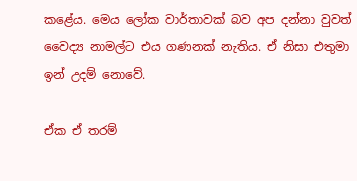කළේය. මෙය ලෝක වාර්තාවක් බව අප දන්නා වුවත් වෛද්‍ය නාමල්ට එය ගණනක් නැතිය. ඒ නිසා එතුමා ඉන් උදම් නොවේ.

ඒක ඒ තරම්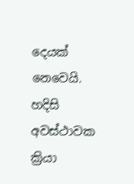දෙයක් නෙවෙයි. හදිසි අවස්ථාවක ක්‍රියා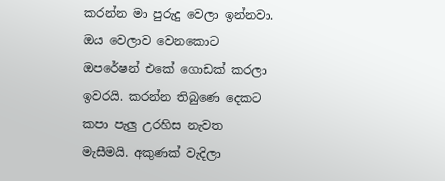කරන්න මා පුරුදු වෙලා ඉන්නවා. ඔය වෙලාව වෙනකොට ඔපරේෂන් එකේ ගොඩක් කරලා ඉවරයි. කරන්න තිබුණෙ දෙකට කපා පැලු උරහිස නැවත මැසීමයි. අකුණක් වැදිලා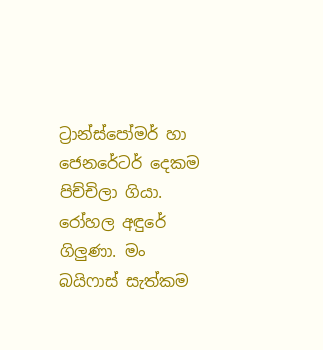ට්‍රාන්ස්පෝමර් හා ජෙනරේටර් දෙකම පිච්චිලා ගියා. රෝහල අඳුරේ ගිලුණා. මං බයිෆාස් සැත්කම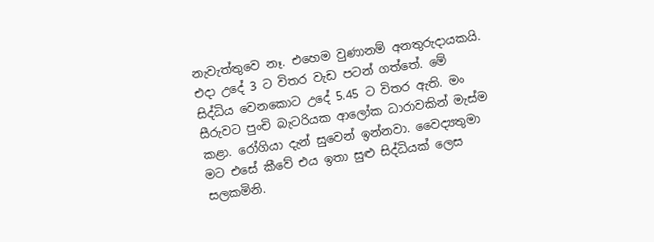නැවැත්තුවෙ නෑ. එහෙම වුණානම් අනතුරුදායකයි. එදා උදේ 3 ට විතර වැඩ පටන් ගත්තේ. මේ සිද්ධිය වෙනකොට උදේ 5.45 ට විතර ඇති. මං සීරුවට පුංචි බැටරියක ආලෝක ධාරාවකින් මැස්ම කළා. රෝගියා දැන් සුවෙන් ඉන්නවා. වෛද්‍යතුමා මට එසේ කීවේ එය ඉතා සුළු සිද්ධියක් ලෙස සලකමිනි.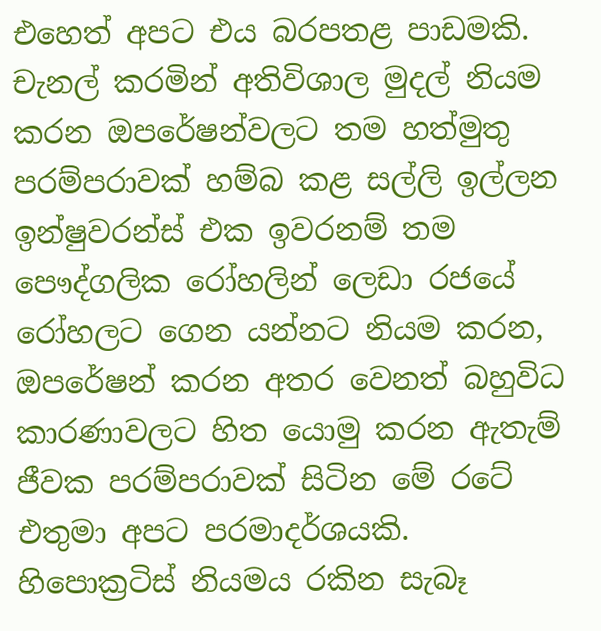එහෙත් අපට එය බරපතළ පාඩමකි. චැනල් කරමින් අතිවිශාල මුදල් නියම කරන ඔපරේෂන්වලට තම හත්මුතු පරම්පරාවක් හම්බ කළ සල්ලි ඉල්ලන ඉන්ෂුවරන්ස් එක ඉවරනම් තම පෞද්ගලික රෝහලින් ලෙඩා රජයේ රෝහලට ගෙන යන්නට නියම කරන, ඔපරේෂන් කරන අතර වෙනත් බහුවිධ කාරණාවලට හිත යොමු කරන ඇතැම් ජීවක පරම්පරාවක් සිටින මේ රටේ එතුමා අපට පරමාදර්ශයකි. හිපොක්‍රටිස් නියමය රකින සැබෑ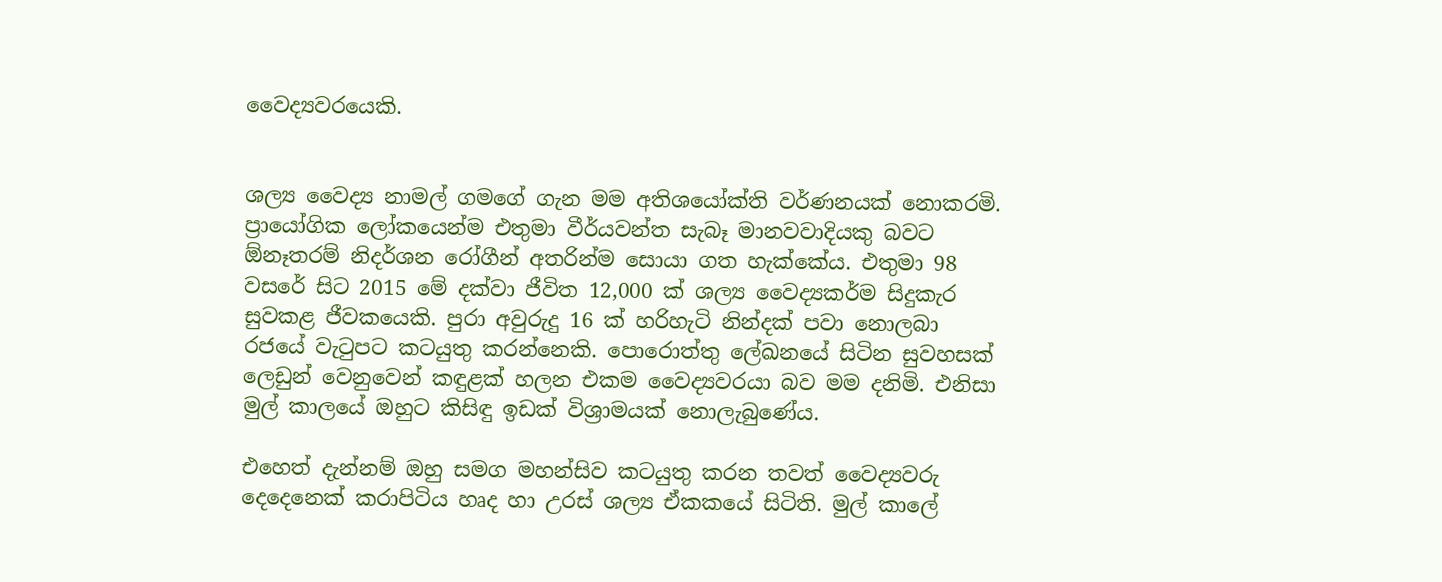වෛද්‍යවරයෙකි.


ශල්‍ය වෛද්‍ය නාමල් ගමගේ ගැන මම අතිශයෝක්ති වර්ණනයක් නොකරමි. ප්‍රායෝගික ලෝකයෙන්ම එතුමා වීර්යවන්ත සැබෑ මානවවාදියකු බවට ඕනෑතරම් නිදර්ශන රෝගීන් අතරින්ම සොයා ගත හැක්කේය. එතුමා 98 වසරේ සිට 2015 මේ දක්වා ජීවිත 12,000 ක් ශල්‍ය වෛද්‍යකර්ම සිදුකැර සුවකළ ජීවකයෙකි. පුරා අවුරුදු 16 ක් හරිහැටි නින්දක් පවා නොලබා රජයේ වැටුපට කටයුතු කරන්නෙකි. පොරොත්තු ලේඛනයේ සිටින සුවහසක් ලෙඩුන් වෙනුවෙන් කඳුළක් හලන එකම වෛද්‍යවරයා බව මම දනිමි. එනිසා මුල් කාලයේ ඔහුට කිසිඳු ඉඩක් විශ්‍රාමයක් නොලැබුණේය.

එහෙත් දැන්නම් ඔහු සමග මහන්සිව කටයුතු කරන තවත් වෛද්‍යවරු දෙදෙනෙක් කරාපිටිය හෘද හා උරස් ශල්‍ය ඒකකයේ සිටිති. මුල් කාලේ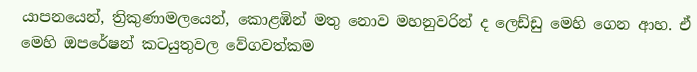යාපනයෙන්, ත්‍රිකුණාමලයෙන්, කොළඹින් මතු නොව මහනුවරින් ද ලෙඩ්ඩු මෙහි ගෙන ආහ. ඒ මෙහි ඔපරේෂන් කටයුතුවල වේගවත්කම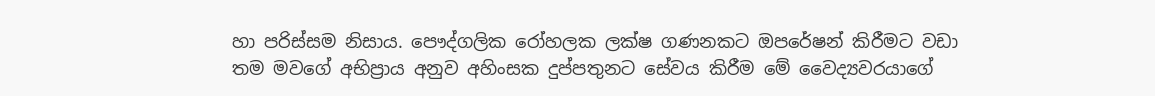හා පරිස්සම නිසාය. පෞද්ගලික රෝහලක ලක්ෂ ගණනකට ඔපරේෂන් කිරීමට වඩා තම මවගේ අභිප්‍රාය අනුව අහිංසක දුප්පතුනට සේවය කිරීම මේ වෛද්‍යවරයාගේ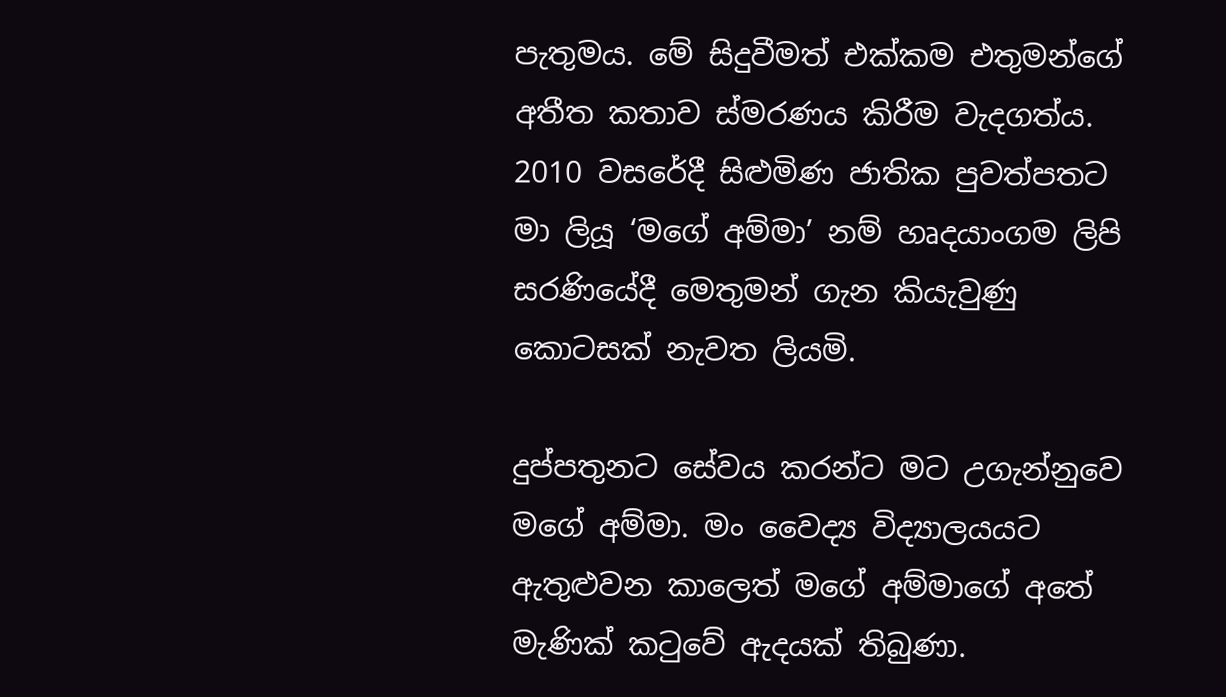පැතුමය. මේ සිදුවීමත් එක්කම එතුමන්ගේ අතීත කතාව ස්මරණය කිරීම වැදගත්ය. 2010 වසරේදී සිළුමිණ ජාතික පුවත්පතට මා ලියූ ‘මගේ අම්මා’ නම් හෘදයාංගම ලිපි සරණියේදී මෙතුමන් ගැන කියැවුණු කොටසක් නැවත ලියමි.

දුප්පතුනට සේවය කරන්ට මට උගැන්නුවෙ මගේ අම්මා. මං වෛද්‍ය විද්‍යාලයයට ඇතුළුවන කාලෙත් මගේ අම්මාගේ අතේ මැණික් කටුවේ ඇදයක් තිබුණා.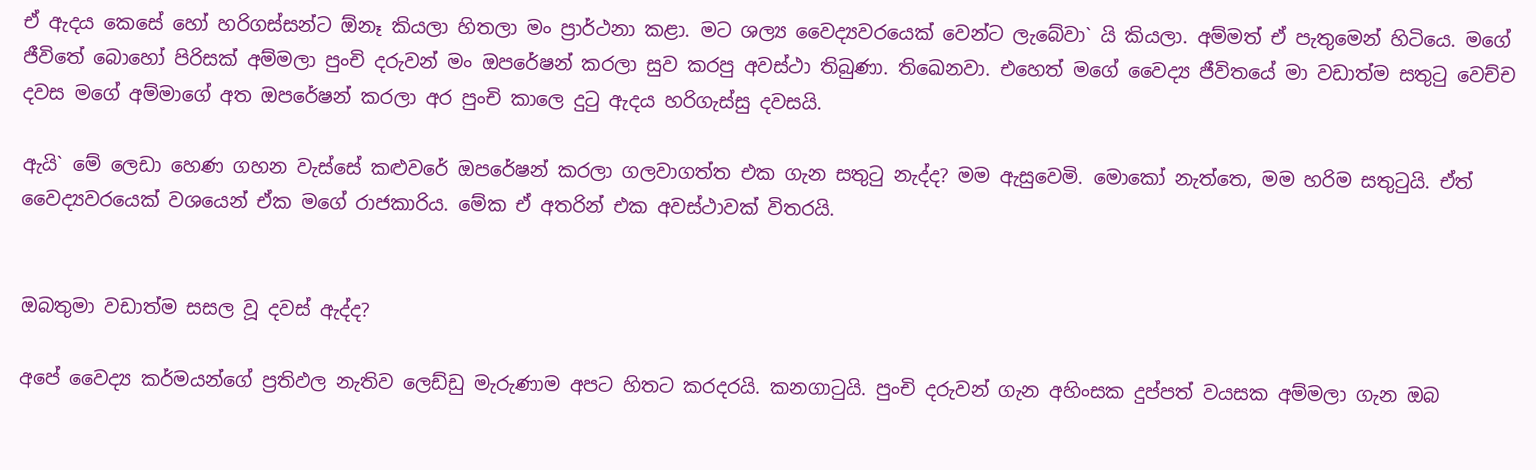ඒ ඇදය කෙසේ හෝ හරිගස්සන්ට ඕනෑ කියලා හිතලා මං ප්‍රාර්ථනා කළා. මට ‍ශල්‍ය වෛද්‍යවරයෙක් වෙන්ට ලැබේවා` යි කියලා. අම්මත් ඒ පැතුමෙන් හිටියෙ. මගේ ජීවිතේ බොහෝ පිරිසක් අම්මලා පුංචි දරුවන් මං ඔපරේෂන් කරලා සුව කරපු අවස්ථා තිබුණා. තිඛෙනවා. එහෙත් මගේ වෛද්‍ය ජීවිතයේ මා වඩාත්ම සතුටු වෙච්ච දවස මගේ අම්මාගේ අත ඔපරේෂන් කරලා අර පුංචි කාලෙ දුටු ඇදය හරිගැස්සු දවසයි.

ඇයි` මේ ලෙඩා හෙණ ගහන වැස්සේ කළුවරේ ඔපරේෂන් කරලා ගලවාගත්ත එක ගැන සතුටු නැද්ද? මම ඇසුවෙමි. මොකෝ නැත්තෙ, මම හරිම සතුටුයි. ඒත් වෛද්‍යවරයෙක් වශයෙන් ඒක මගේ රාජකාරිය. මේක ඒ අතරින් එක අවස්ථාවක් විතරයි.


ඔබතුමා වඩාත්ම සසල වූ දවස් ඇද්ද?

අපේ වෛද්‍ය කර්ම‍යන්ගේ ප්‍රතිඵල නැතිව ලෙඩ්ඩු මැරුණාම අපට හිතට කරදරයි. කනගාටුයි. පුංචි දරුවන් ගැන අහිංසක දුප්පත් වයසක අම්මලා ගැන ඔබ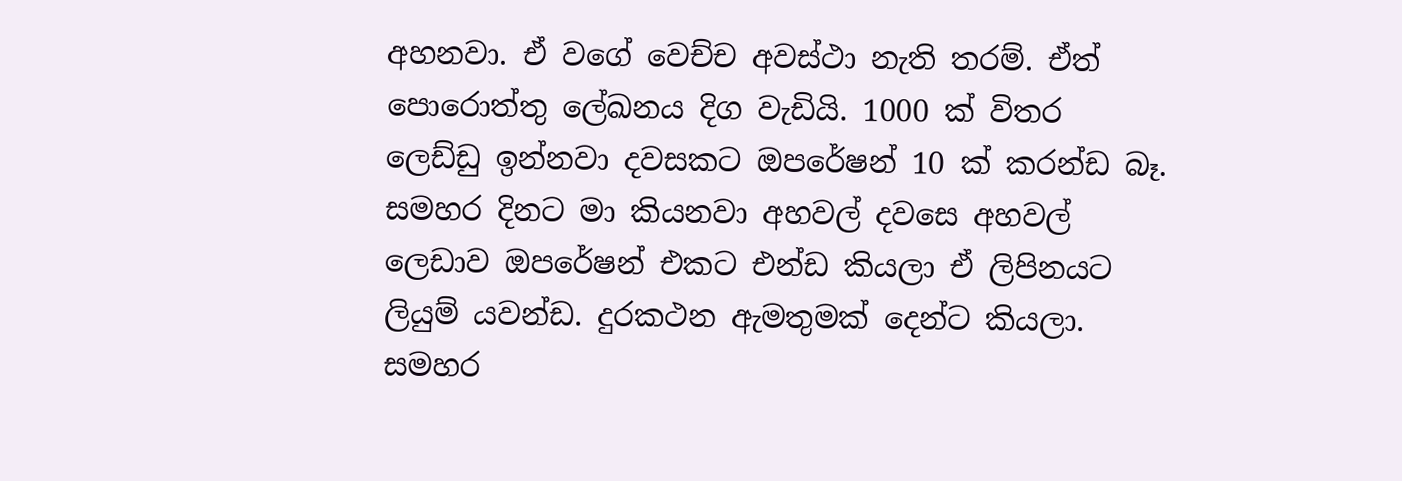අහනවා. ඒ වගේ වෙච්ච අවස්ථා නැති තරම්. ඒත් පොරොත්තු ලේඛනය දිග වැඩියි. 1000 ක් විතර ලෙඩ්ඩු ඉන්නවා දවසකට ඔපරේෂන් 10 ක් කරන්ඩ බෑ. සමහර දිනට මා කියනවා අහවල් දවසෙ අහවල් ලෙඩාව ඔපරේෂන් එකට එන්ඩ කියලා ඒ ලිපිනයට ලියුම් යවන්ඩ. දුරකථන ඇමතුමක් දෙන්ට කියලා. සමහර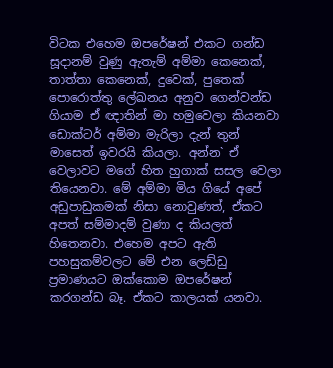විටක එහෙම ඔපරේෂන් එකට ගන්ඩ සූදානම් වුණු ඇතැම් අම්මා කෙනෙක්, තාත්තා කෙනෙක්, දුවෙක්, පුතෙක් පොරොත්තු ලේඛනය අනුව ගෙන්වන්ඩ ගියාම ඒ ඥාතින් මා හමුවෙලා කියනවා ඩොක්ටර් අම්මා මැරිලා දැන් තුන් මාසෙත් ‍ඉවරයි කියලා. අන්න` ඒ වෙලාවට මගේ හිත හුගාක් සසල වෙලා තියෙනවා. මේ අම්මා මිය ගියේ අපේ අඩුපාඩුකමක් නිසා නොවුණත්, ඒකට අපත් සම්මාදම් වුණා ද කියලත් හිතෙනවා. එහෙම අපට ඇති පහසුකම්වලට මේ එන ලෙඩ්ඩු ප්‍රමාණයට ඔක්කොම ඔපරේෂන් කරගන්ඩ බෑ. ඒකට කාලයක් යනවා.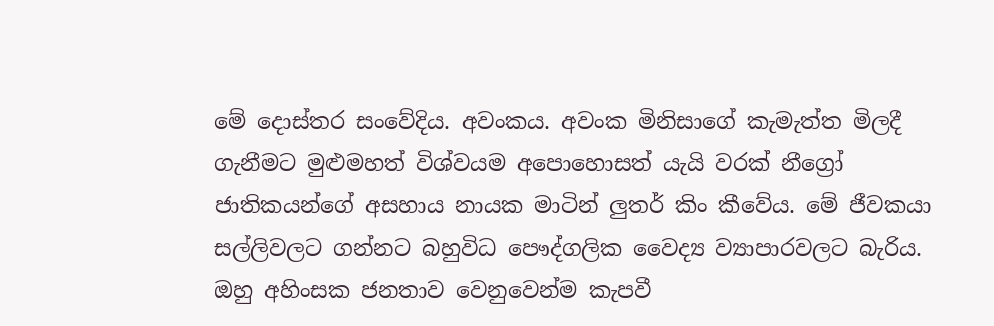මේ දොස්තර සංවේදිය. අවංකය. අවංක මිනිසාගේ කැමැත්ත මිලදී ගැනීමට මුළුමහත් විශ්වයම අපොහොසත් යැයි වරක් නීග්‍රෝ ජාතිකයන්ගේ අසහාය නායක මාටින් ලුතර් කිං කීවේය. මේ ජීවකයා සල්ලිවලට ගන්නට බහුවිධ පෞද්ගලික වෛද්‍ය ව්‍යාපාරවලට බැරිය. ඔහු අහිංසක ජනතාව වෙනුවෙන්ම කැපවී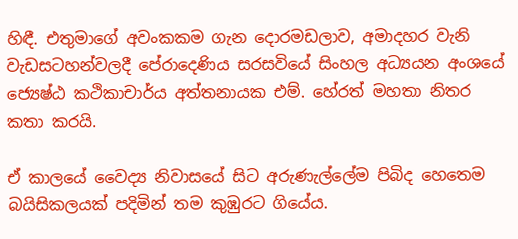හිඳී. එතුමාගේ අවංකකම ගැන දොරමඩලාව, අමාදහර වැනි වැඩසටහන්වලදී පේරාදෙණිය සරසවියේ සිංහල අධ්‍යයන අංශයේ ජ්‍යෙෂ්ඨ කථිකාචාර්ය අත්තනායක එම්. හේරත් මහතා නිතර කතා කරයි.

ඒ කාලයේ වෛද්‍ය නිවාසයේ සිට අරුණැල්ලේම පිබිද හෙතෙම බයිසිකලයක් පදිමින් තම කුඹුරට ගියේය.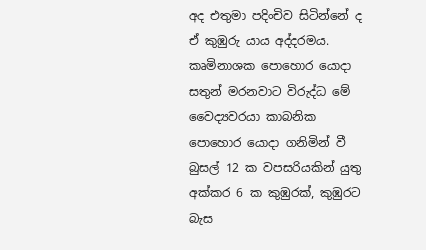අද එතුමා පදිංචිව සිටින්නේ ද ඒ කුඹුරු යාය අද්දරමය. කෘමිනාශක පොහොර යොදා සතුන් මරනවාට විරුද්ධ මේ වෛද්‍යවරයා කාබනික පොහොර යොදා ගනිමින් වී බුසල් 12 ක වපසරියකින් යුතු අක්කර 6 ක කුඹුරක්, කුඹුරට බැස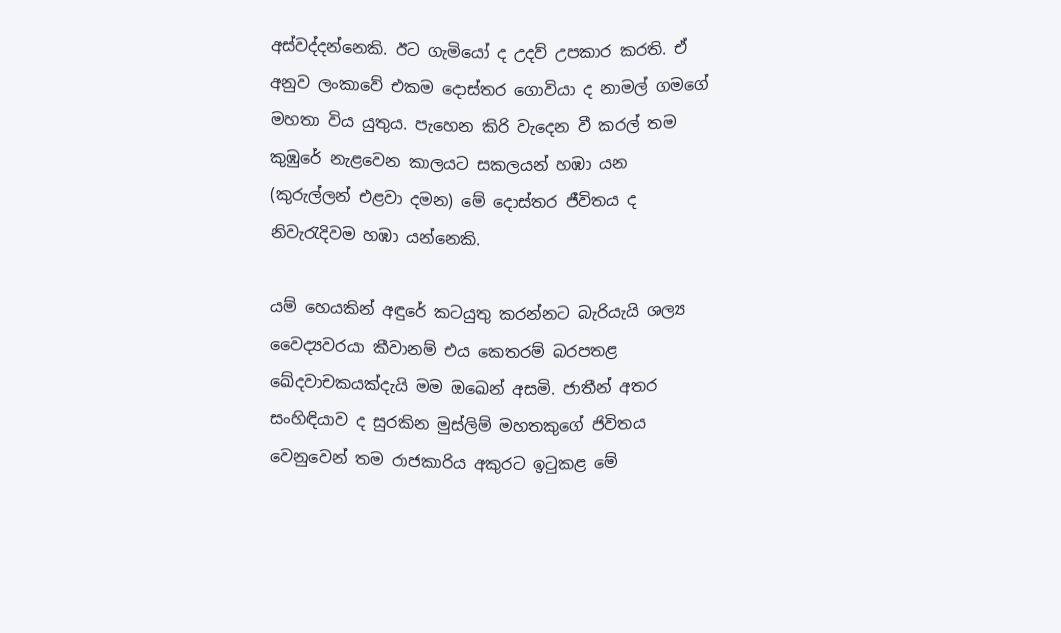අස්වද්දන්නෙකි. ඊට ගැමියෝ ද උදව් උපකාර කරති. ඒ අනුව ලංකාවේ එකම දොස්තර ගොවියා ද නාමල් ගමගේ මහතා විය යුතුය. පැහෙන කිරි වැදෙන වී කරල් තම කුඹුරේ නැළවෙන කාලයට සකලයන් හඹා යන (කුරුල්ලන් එළවා දමන) මේ දොස්තර ජීවිතය ද නිවැරැදිවම හඹා යන්නෙකි.

යම් හෙයකින් අඳුරේ කටයුතු කරන්නට බැරියැයි ශල්‍ය වෛද්‍යවරයා කීවානම් එය කෙතරම් බරපතළ ඛේදවාචකයක්දැයි මම ඔඛෙන් අසමි. ජාතීන් අතර සංහිඳියාව ද සුරකින මුස්ලිම් මහතකුගේ ජිවිතය වෙනුවෙන් තම රාජකාරිය අකුරට ඉටුකළ මේ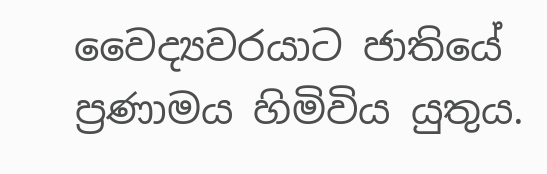වෛද්‍යවරයාට ජාතියේ ප්‍රණාමය හිමිවිය යුතුය.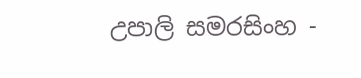උපාලි සමරසිංහ -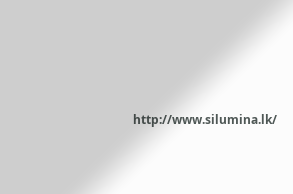http://www.silumina.lk/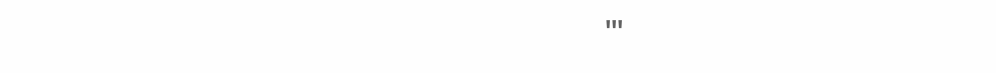'''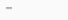'''